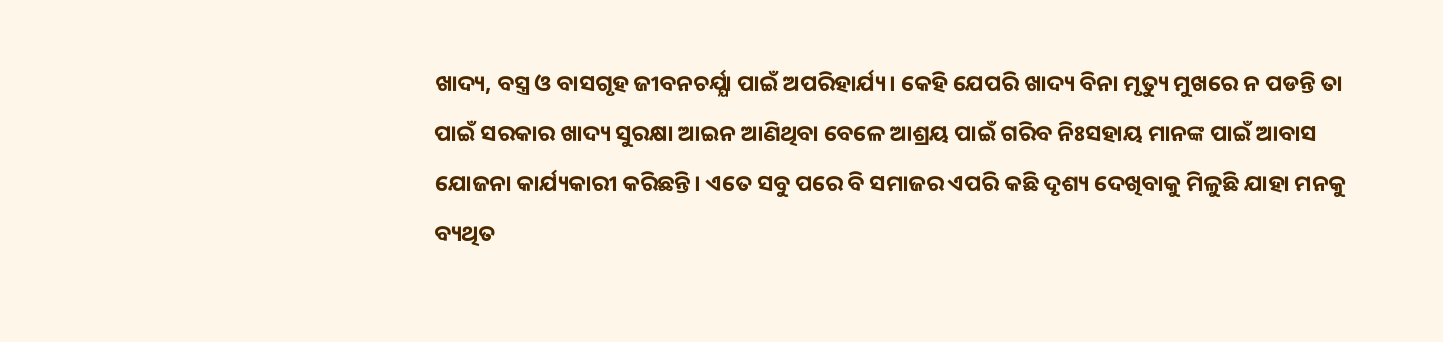ଖାଦ୍ୟ, ବସ୍ତ୍ର ଓ ବାସଗୃହ ଜୀବନଚର୍ଯ୍ଯା ପାଇଁ ଅପରିହାର୍ଯ୍ୟ। କେହି ଯେପରି ଖାଦ୍ୟ ବିନା ମୃତ୍ୟୁ ମୁଖରେ ନ ପଡନ୍ତି ତା ପାଇଁ ସରକାର ଖାଦ୍ୟ ସୁରକ୍ଷା ଆଇନ ଆଣିଥିବା ବେଳେ ଆଶ୍ରୟ ପାଇଁ ଗରିବ ନିଃସହାୟ ମାନଙ୍କ ପାଇଁ ଆବାସ ଯୋଜନା କାର୍ଯ୍ୟକାରୀ କରିଛନ୍ତି। ଏତେ ସବୁ ପରେ ବି ସମାଜର ଏପରି କଛି ଦୃଶ୍ୟ ଦେଖିବାକୁ ମିଳୁଛି ଯାହା ମନକୁ ବ୍ୟଥିତ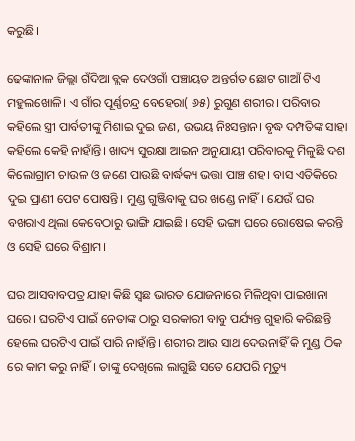କରୁଛି।

ଢେଙ୍କାନାଳ ଜିଲ୍ଲା ଗଁଦିଆ ବ୍ଲକ ଦେଓଗାଁ ପଞ୍ଚାୟତ ଅନ୍ତର୍ଗତ ଛୋଟ ଗାଆଁ ଟିଏ ମହୁଲଖୋଳି। ଏ ଗାଁର ପୂର୍ଣ୍ଣଚନ୍ଦ୍ର ବେହେରା( ୬୫) ରୁଗୁଣ ଶରୀର। ପରିବାର କହିଲେ ସ୍ତ୍ରୀ ପାର୍ବତୀଙ୍କୁ ମିଶାଇ ଦୁଇ ଜଣ, ଉଭୟ ନିଃସନ୍ତାନ। ବୃଦ୍ଧ ଦମ୍ପତିଙ୍କ ସାହା କହିଲେ କେହି ନାହାଁନ୍ତି। ଖାଦ୍ୟ ସୁରକ୍ଷା ଆଇନ ଅନୁଯାୟୀ ପରିବାରକୁ ମିଳୁଛି ଦଶ କିଲୋଗ୍ରାମ ଚାଉଳ ଓ ଜଣେ ପାଉଛି ବାର୍ଦ୍ଧକ୍ୟ ଭତ୍ତା ପାଞ୍ଚ ଶହ। ବାସ ଏତିକିରେ ଦୁଇ ପ୍ରାଣୀ ପେଟ ପୋଷନ୍ତି। ମୁଣ୍ଡ ଗୁଞ୍ଜିବାକୁ ଘର ଖଣ୍ଡେ ନାହିଁ। ଯେଉଁ ଘର ବଖରାଏ ଥିଲା କେବେଠାରୁ ଭାଙ୍ଗି ଯାଇଛି। ସେହି ଭଙ୍ଗା ଘରେ ରୋଷେଇ କରନ୍ତି ଓ ସେହି ଘରେ ବିଶ୍ରାମ।

ଘର ଆସବାବପତ୍ର ଯାହା କିଛି ସ୍ବଛ ଭାରତ ଯୋଜନାରେ ମିଳିଥିବା ପାଇଖାନା ଘରେ। ଘରଟିଏ ପାଇଁ ନେତାଙ୍କ ଠାରୁ ସରକାରୀ ବାବୁ ପର୍ଯ୍ୟନ୍ତ ଗୁହାରି କରିଛନ୍ତି ହେଲେ ଘରଟିଏ ପାଇଁ ପାରି ନାହାଁନ୍ତି। ଶରୀର ଆଉ ସାଥ ଦେଉନାହିଁ କି ମୁଣ୍ଡ ଠିକ ରେ କାମ କରୁ ନାହିଁ। ତାଙ୍କୁ ଦେଖିଲେ ଲାଗୁଛି ସତେ ଯେପରି ମୃତ୍ୟୁ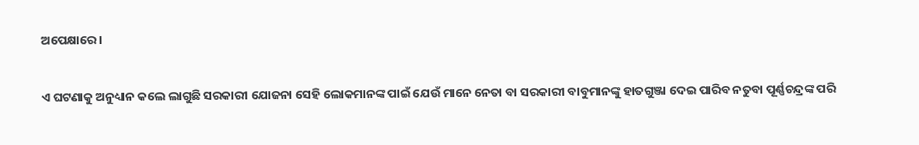ଅପେକ୍ଷାରେ।

ଏ ଘଟଣାକୁ ଅନୁଧ୍ୟାନ କଲେ ଲାଗୁଛି ସରକାରୀ ଯୋଜନା ସେହି ଲୋକମାନଙ୍କ ପାଇଁ ଯେଉଁ ମାନେ ନେତା ବା ସରକାରୀ ବାବୁମାନଙ୍କୁ ହାତଗୁଞ୍ଜା ଦେଇ ପାରିବ ନତୁବା ପୂର୍ଣ୍ଣଚନ୍ଦ୍ରଙ୍କ ପରି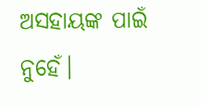ଅସହାୟଙ୍କ ପାଇଁ ନୁହେଁ।